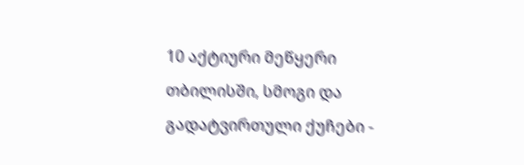10 აქტიური მეწყერი თბილისში, სმოგი და გადატვირთული ქუჩები -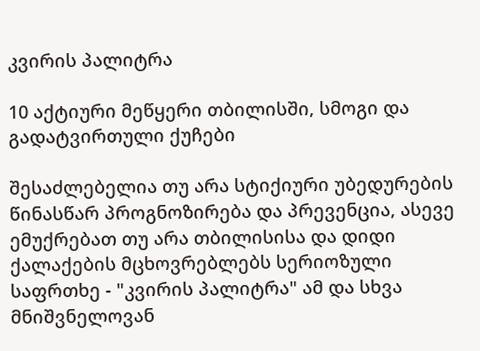კვირის პალიტრა

10 აქტიური მეწყერი თბილისში, სმოგი და გადატვირთული ქუჩები

შესაძლებელია თუ არა სტიქიური უბედურების წინასწარ პროგნოზირება და პრევენცია, ასევე ემუქრებათ თუ არა თბილისისა და დიდი ქალაქების მცხოვრებლებს სერიოზული საფრთხე - "კვირის პალიტრა" ამ და სხვა მნიშვნელოვან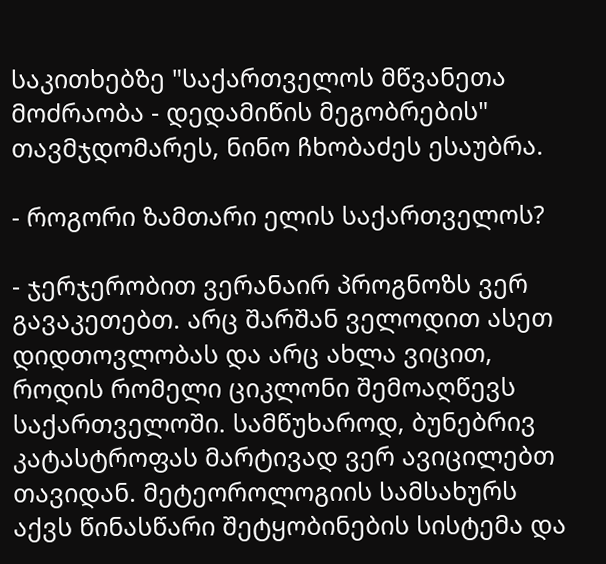საკითხებზე "საქართველოს მწვანეთა მოძრაობა - დედამიწის მეგობრების" თავმჯდომარეს, ნინო ჩხობაძეს ესაუბრა.

- როგორი ზამთარი ელის საქართველოს?

- ჯერჯერობით ვერანაირ პროგნოზს ვერ გავაკეთებთ. არც შარშან ველოდით ასეთ დიდთოვლობას და არც ახლა ვიცით, როდის რომელი ციკლონი შემოაღწევს საქართველოში. სამწუხაროდ, ბუნებრივ კატასტროფას მარტივად ვერ ავიცილებთ თავიდან. მეტეოროლოგიის სამსახურს აქვს წინასწარი შეტყობინების სისტემა და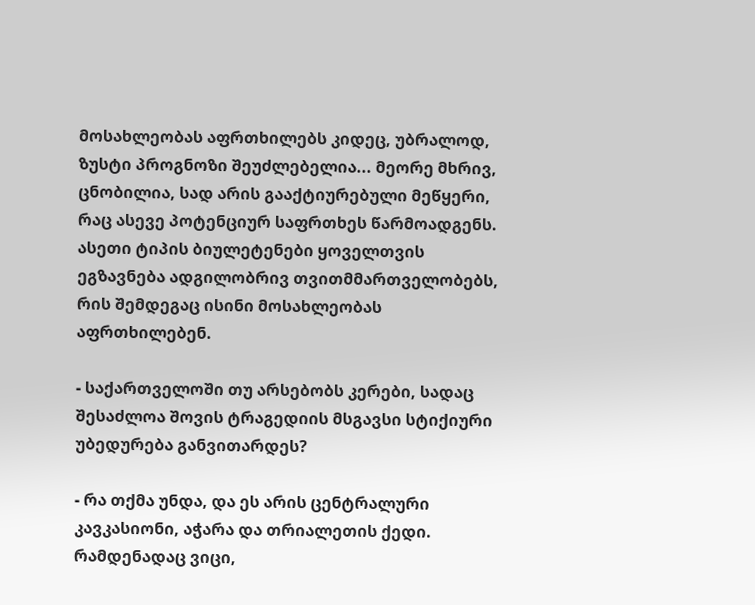მოსახლეობას აფრთხილებს კიდეც, უბრალოდ, ზუსტი პროგნოზი შეუძლებელია... მეორე მხრივ, ცნობილია, სად არის გააქტიურებული მეწყერი, რაც ასევე პოტენციურ საფრთხეს წარმოადგენს. ასეთი ტიპის ბიულეტენები ყოველთვის ეგზავნება ადგილობრივ თვითმმართველობებს, რის შემდეგაც ისინი მოსახლეობას აფრთხილებენ.

- საქართველოში თუ არსებობს კერები, სადაც შესაძლოა შოვის ტრაგედიის მსგავსი სტიქიური უბედურება განვითარდეს?

- რა თქმა უნდა, და ეს არის ცენტრალური კავკასიონი, აჭარა და თრიალეთის ქედი. რამდენადაც ვიცი,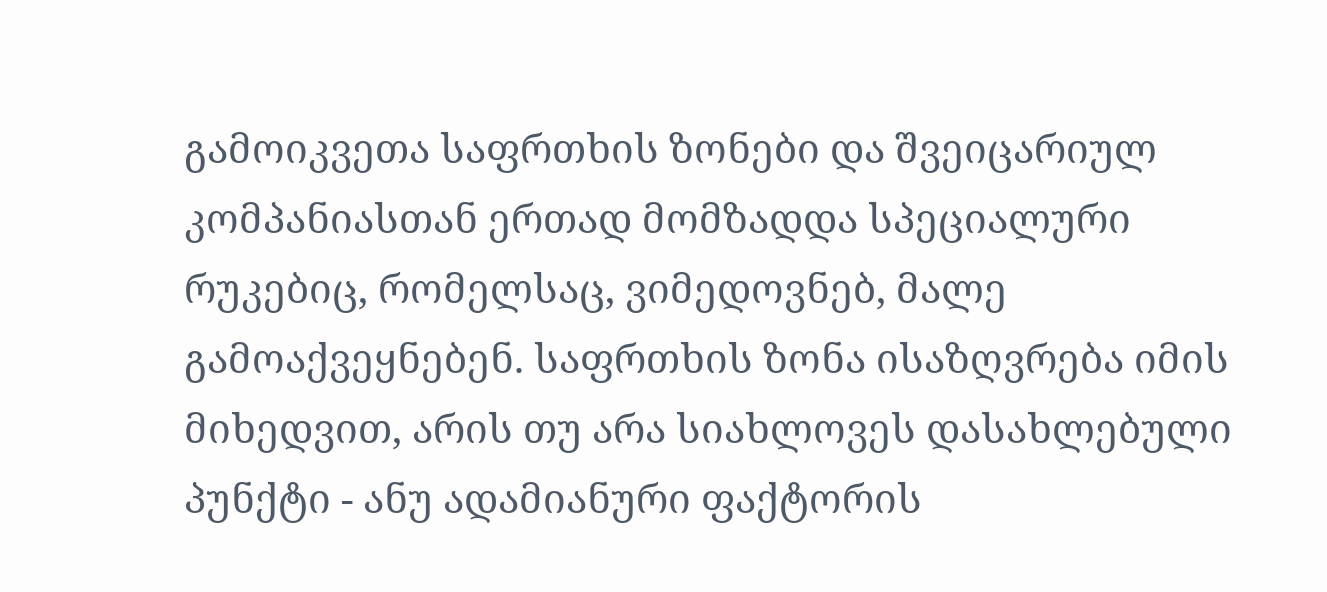გამოიკვეთა საფრთხის ზონები და შვეიცარიულ კომპანიასთან ერთად მომზადდა სპეციალური რუკებიც, რომელსაც, ვიმედოვნებ, მალე გამოაქვეყნებენ. საფრთხის ზონა ისაზღვრება იმის მიხედვით, არის თუ არა სიახლოვეს დასახლებული პუნქტი - ანუ ადამიანური ფაქტორის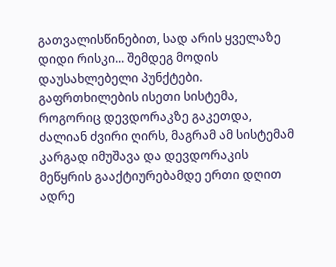გათვალისწინებით, სად არის ყველაზე დიდი რისკი... შემდეგ მოდის დაუსახლებელი პუნქტები. გაფრთხილების ისეთი სისტემა, როგორიც დევდორაკზე გაკეთდა, ძალიან ძვირი ღირს, მაგრამ ამ სისტემამ კარგად იმუშავა და დევდორაკის მეწყრის გააქტიურებამდე ერთი დღით ადრე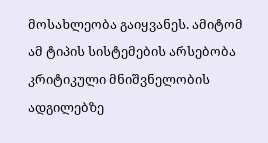მოსახლეობა გაიყვანეს. ამიტომ ამ ტიპის სისტემების არსებობა კრიტიკული მნიშვნელობის ადგილებზე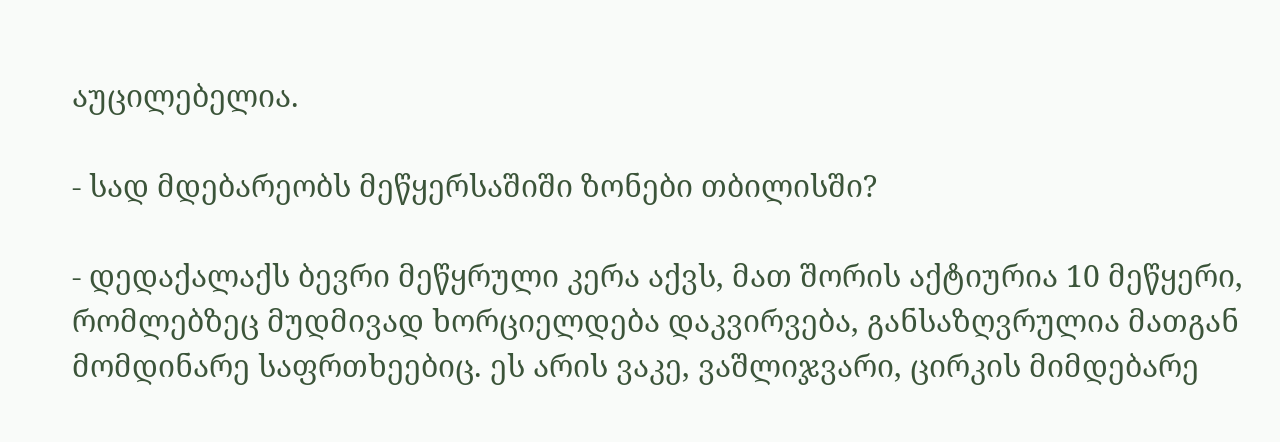აუცილებელია.

- სად მდებარეობს მეწყერსაშიში ზონები თბილისში?

- დედაქალაქს ბევრი მეწყრული კერა აქვს, მათ შორის აქტიურია 10 მეწყერი, რომლებზეც მუდმივად ხორციელდება დაკვირვება, განსაზღვრულია მათგან მომდინარე საფრთხეებიც. ეს არის ვაკე, ვაშლიჯვარი, ცირკის მიმდებარე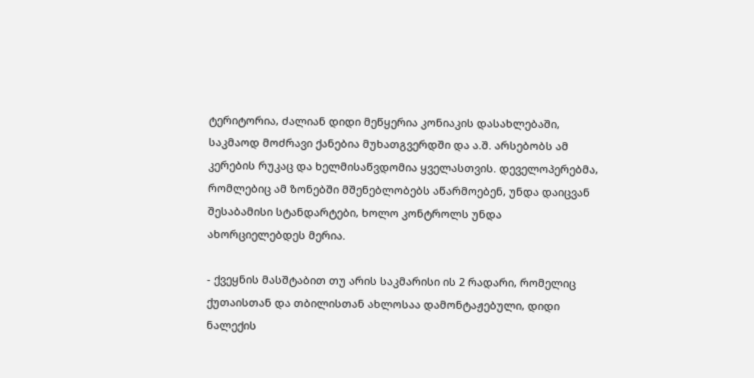ტერიტორია, ძალიან დიდი მეწყერია კონიაკის დასახლებაში, საკმაოდ მოძრავი ქანებია მუხათგვერდში და ა.შ. არსებობს ამ კერების რუკაც და ხელმისაწვდომია ყველასთვის. დეველოპერებმა, რომლებიც ამ ზონებში მშენებლობებს აწარმოებენ, უნდა დაიცვან შესაბამისი სტანდარტები, ხოლო კონტროლს უნდა ახორციელებდეს მერია.

- ქვეყნის მასშტაბით თუ არის საკმარისი ის 2 რადარი, რომელიც ქუთაისთან და თბილისთან ახლოსაა დამონტაჟებული, დიდი ნალექის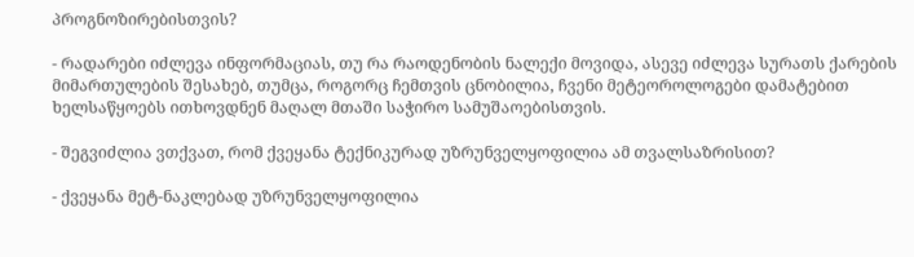პროგნოზირებისთვის?

- რადარები იძლევა ინფორმაციას, თუ რა რაოდენობის ნალექი მოვიდა, ასევე იძლევა სურათს ქარების მიმართულების შესახებ, თუმცა, როგორც ჩემთვის ცნობილია, ჩვენი მეტეოროლოგები დამატებით ხელსაწყოებს ითხოვდნენ მაღალ მთაში საჭირო სამუშაოებისთვის.

- შეგვიძლია ვთქვათ, რომ ქვეყანა ტექნიკურად უზრუნველყოფილია ამ თვალსაზრისით?

- ქვეყანა მეტ-ნაკლებად უზრუნველყოფილია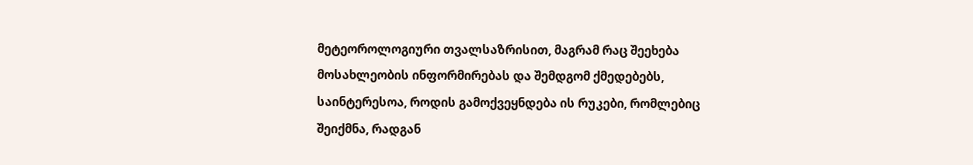მეტეოროლოგიური თვალსაზრისით, მაგრამ რაც შეეხება მოსახლეობის ინფორმირებას და შემდგომ ქმედებებს, საინტერესოა, როდის გამოქვეყნდება ის რუკები, რომლებიც შეიქმნა, რადგან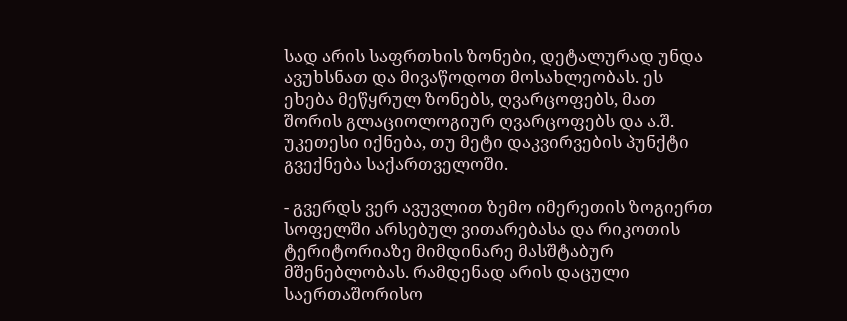სად არის საფრთხის ზონები, დეტალურად უნდა ავუხსნათ და მივაწოდოთ მოსახლეობას. ეს ეხება მეწყრულ ზონებს, ღვარცოფებს, მათ შორის გლაციოლოგიურ ღვარცოფებს და ა.შ. უკეთესი იქნება, თუ მეტი დაკვირვების პუნქტი გვექნება საქართველოში.

- გვერდს ვერ ავუვლით ზემო იმერეთის ზოგიერთ სოფელში არსებულ ვითარებასა და რიკოთის ტერიტორიაზე მიმდინარე მასშტაბურ მშენებლობას. რამდენად არის დაცული საერთაშორისო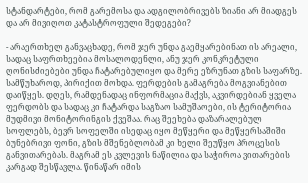სტანდარტები, რომ გარემოსა და ადგილობრივებს ზიანი არ მიადგეს და არ მივიღოთ კატასტროფული შედეგები?

- არაერთხელ განვაცხადე, რომ ჯერ უნდა გაემყარებინათ ის არეალი, სადაც საფრთხეებია მოსალოდენლი, ანუ ჯერ კონკრეტული ღონისძიებები უნდა ჩატარებულიყო და მერე ეზრუნათ გზის საფარზე. სამწუხაროდ, პირიქით მოხდა. ფერდების გამაგრება მოგვიანებით დაიწყეს. დღეს, რამდენადაც ინფორმაცია მაქვს, აკვირდებიან ყველა ფერდობს და სადაც კი ჩატარდა საგზაო სამუშაოები, ის ტერიტორია მუდმივი მონიტორინგის ქვეშაა. რაც შეეხება დაზარალებულ სოფლებს, ბევრ სოფელში ისედაც იყო მეწყერი და მეწყერსაშიში ბუნებრივი ფონი, გზის მშენებლობამ კი ხელი შეუწყო პროცესის განვითარებას. მაგრამ ეს კვლევის ნაწილია და საჭიროა ვითარების კარგად შესწავლა. წინაწარ იმის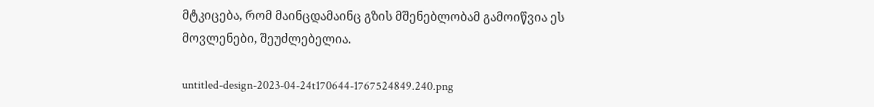მტკიცება, რომ მაინცდამაინც გზის მშენებლობამ გამოიწვია ეს მოვლენები, შეუძლებელია.

untitled-design-2023-04-24t170644-1767524849.240.png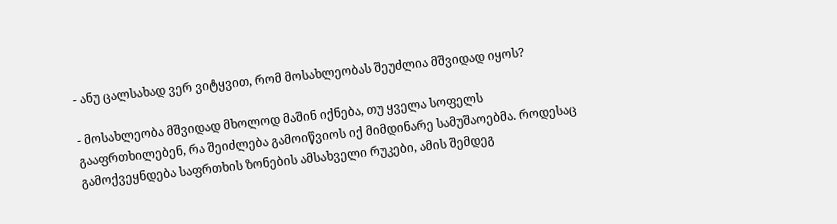- ანუ ცალსახად ვერ ვიტყვით, რომ მოსახლეობას შეუძლია მშვიდად იყოს?

- მოსახლეობა მშვიდად მხოლოდ მაშინ იქნება, თუ ყველა სოფელს გააფრთხილებენ, რა შეიძლება გამოიწვიოს იქ მიმდინარე სამუშაოებმა. როდესაც გამოქვეყნდება საფრთხის ზონების ამსახველი რუკები, ამის შემდეგ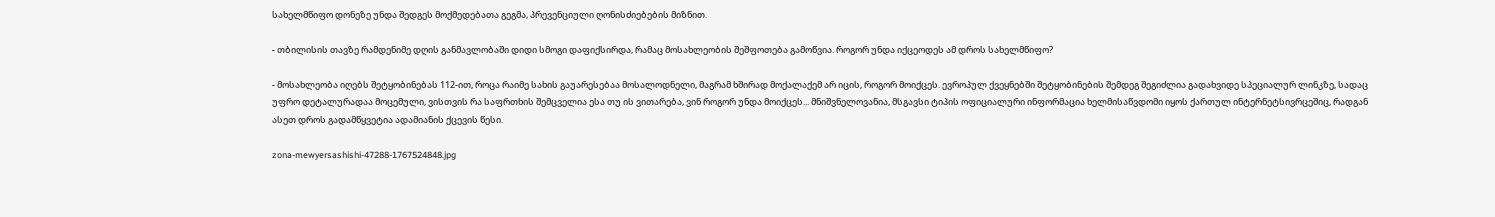სახელმწიფო დონეზე უნდა შედგეს მოქმედებათა გეგმა, პრევენციული ღონისძიებების მიზნით.

- თბილისის თავზე რამდენიმე დღის განმავლობაში დიდი სმოგი დაფიქსირდა, რამაც მოსახლეობის შეშფოთება გამოწვია. როგორ უნდა იქცეოდეს ამ დროს სახელმწიფო?

- მოსახლეობა იღებს შეტყობინებას 112-ით, როცა რაიმე სახის გაუარესებაა მოსალოდნელი, მაგრამ ხშირად მოქალაქემ არ იცის, როგორ მოიქცეს. ევროპულ ქვეყნებში შეტყობინების შემდეგ შეგიძლია გადახვიდე სპეციალურ ლინკზე, სადაც უფრო დეტალურადაა მოცემული, ვისთვის რა საფრთხის შემცველია ესა თუ ის ვითარება, ვინ როგორ უნდა მოიქცეს... მნიშვნელოვანია, მსგავსი ტიპის ოფიციალური ინფორმაცია ხელმისაწვდომი იყოს ქართულ ინტერნეტსივრცეშიც, რადგან ასეთ დროს გადამწყვეტია ადამიანის ქცევის წესი.

zona-mewyersashishi-47288-1767524848.jpg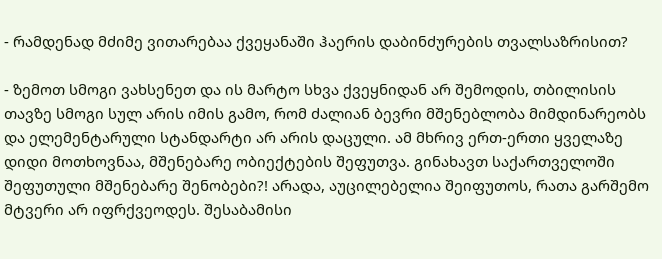- რამდენად მძიმე ვითარებაა ქვეყანაში ჰაერის დაბინძურების თვალსაზრისით?

- ზემოთ სმოგი ვახსენეთ და ის მარტო სხვა ქვეყნიდან არ შემოდის, თბილისის თავზე სმოგი სულ არის იმის გამო, რომ ძალიან ბევრი მშენებლობა მიმდინარეობს და ელემენტარული სტანდარტი არ არის დაცული. ამ მხრივ ერთ-ერთი ყველაზე დიდი მოთხოვნაა, მშენებარე ობიექტების შეფუთვა. გინახავთ საქართველოში შეფუთული მშენებარე შენობები?! არადა, აუცილებელია შეიფუთოს, რათა გარშემო მტვერი არ იფრქვეოდეს. შესაბამისი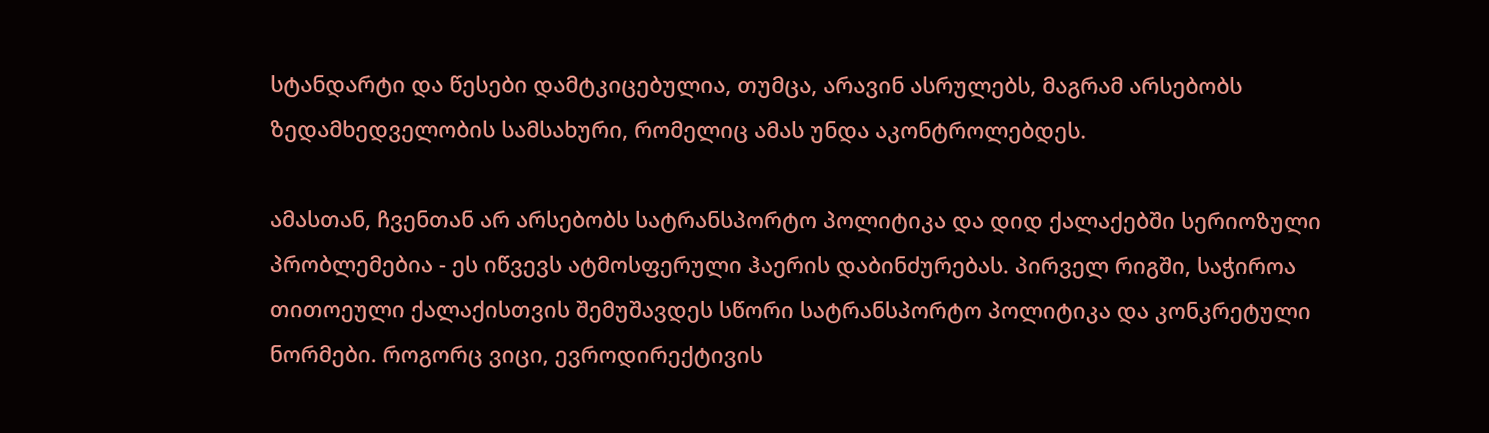სტანდარტი და წესები დამტკიცებულია, თუმცა, არავინ ასრულებს, მაგრამ არსებობს ზედამხედველობის სამსახური, რომელიც ამას უნდა აკონტროლებდეს.

ამასთან, ჩვენთან არ არსებობს სატრანსპორტო პოლიტიკა და დიდ ქალაქებში სერიოზული პრობლემებია - ეს იწვევს ატმოსფერული ჰაერის დაბინძურებას. პირველ რიგში, საჭიროა თითოეული ქალაქისთვის შემუშავდეს სწორი სატრანსპორტო პოლიტიკა და კონკრეტული ნორმები. როგორც ვიცი, ევროდირექტივის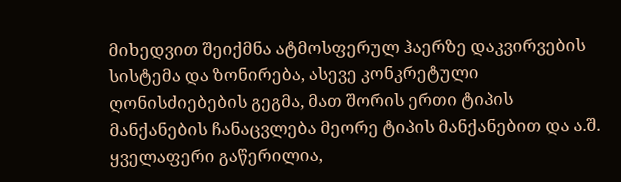მიხედვით შეიქმნა ატმოსფერულ ჰაერზე დაკვირვების სისტემა და ზონირება, ასევე კონკრეტული ღონისძიებების გეგმა, მათ შორის ერთი ტიპის მანქანების ჩანაცვლება მეორე ტიპის მანქანებით და ა.შ. ყველაფერი გაწერილია,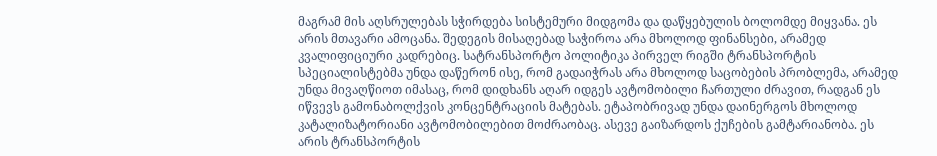მაგრამ მის აღსრულებას სჭირდება სისტემური მიდგომა და დაწყებულის ბოლომდე მიყვანა. ეს არის მთავარი ამოცანა. შედეგის მისაღებად საჭიროა არა მხოლოდ ფინანსები, არამედ კვალიფიციური კადრებიც. სატრანსპორტო პოლიტიკა პირველ რიგში ტრანსპორტის სპეციალისტებმა უნდა დაწერონ ისე, რომ გადაიჭრას არა მხოლოდ საცობების პრობლემა, არამედ უნდა მივაღწიოთ იმასაც, რომ დიდხანს აღარ იდგეს ავტომობილი ჩართული ძრავით, რადგან ეს იწვევს გამონაბოლქვის კონცენტრაციის მატებას. ეტაპობრივად უნდა დაინერგოს მხოლოდ კატალიზატორიანი ავტომობილებით მოძრაობაც. ასევე გაიზარდოს ქუჩების გამტარიანობა. ეს არის ტრანსპორტის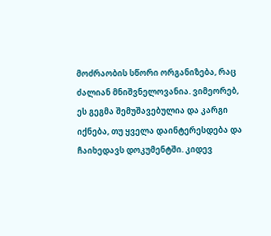მოძრაობის სწორი ორგანიზება, რაც ძალიან მნიშვნელოვანია. ვიმეორებ, ეს გეგმა შემუშავებულია და კარგი იქნება, თუ ყველა დაინტერესდება და ჩაიხედავს დოკუმენტში. კიდევ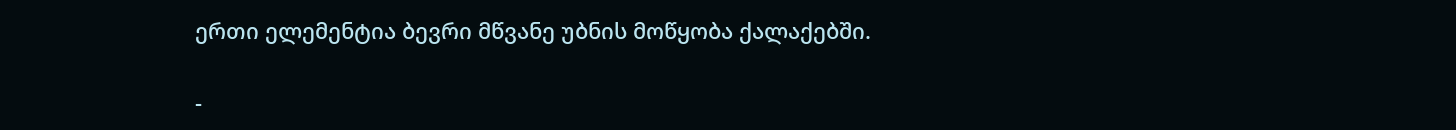ერთი ელემენტია ბევრი მწვანე უბნის მოწყობა ქალაქებში.

-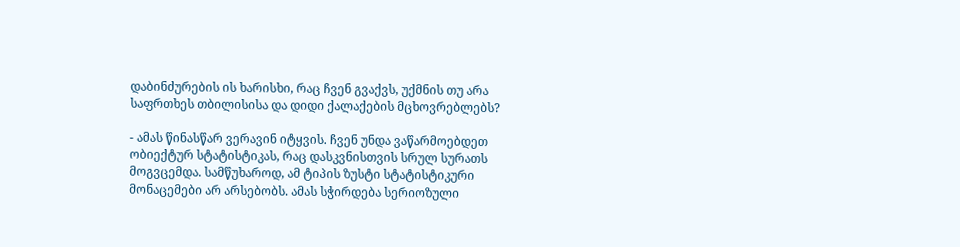დაბინძურების ის ხარისხი, რაც ჩვენ გვაქვს, უქმნის თუ არა საფრთხეს თბილისისა და დიდი ქალაქების მცხოვრებლებს?

- ამას წინასწარ ვერავინ იტყვის. ჩვენ უნდა ვაწარმოებდეთ ობიექტურ სტატისტიკას, რაც დასკვნისთვის სრულ სურათს მოგვცემდა. სამწუხაროდ, ამ ტიპის ზუსტი სტატისტიკური მონაცემები არ არსებობს. ამას სჭირდება სერიოზული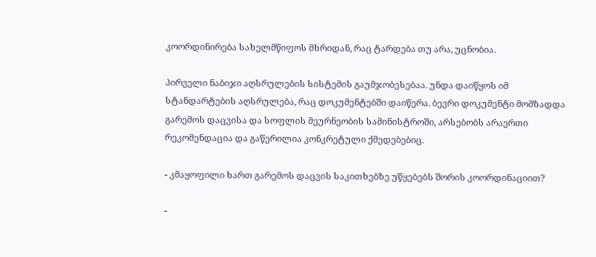კოორდინირება სახელმწიფოს მხრიდან, რაც ტარდება თუ არა, უცნობია.

პირველი ნაბიჯი აღსრულების სისტემის გაუმჯობესებაა. უნდა დაიწყოს იმ სტანდარტების აღსრულება, რაც დოკუმენტებში დაიწერა. ბევრი დოკუმენტი მომზადდა გარემოს დაცვისა და სოფლის მეურნეობის სამინისტროში, არსებობს არაერთი რეკომენდაცია და გაწერილია კონკრეტული ქმედებებიც.

- კმაყოფილი ხართ გარემოს დაცვის საკითხებზე უწყებებს შორის კოორდინაციით?

-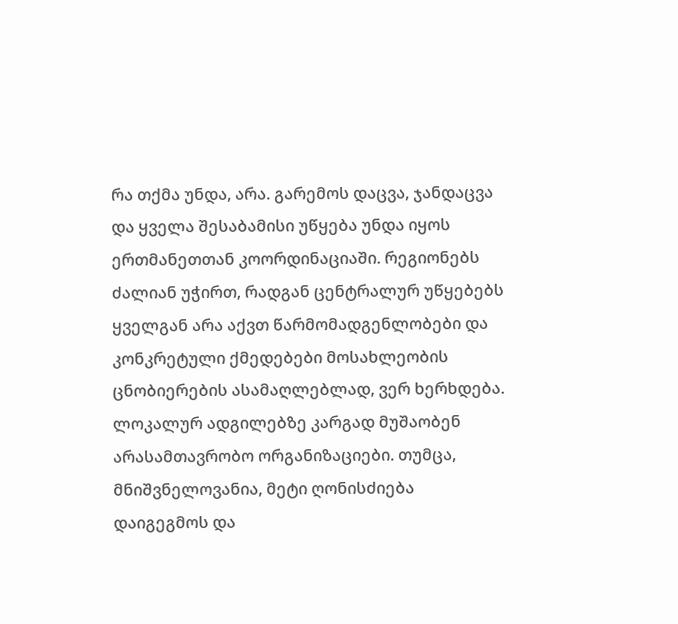რა თქმა უნდა, არა. გარემოს დაცვა, ჯანდაცვა და ყველა შესაბამისი უწყება უნდა იყოს ერთმანეთთან კოორდინაციაში. რეგიონებს ძალიან უჭირთ, რადგან ცენტრალურ უწყებებს ყველგან არა აქვთ წარმომადგენლობები და კონკრეტული ქმედებები მოსახლეობის ცნობიერების ასამაღლებლად, ვერ ხერხდება. ლოკალურ ადგილებზე კარგად მუშაობენ არასამთავრობო ორგანიზაციები. თუმცა, მნიშვნელოვანია, მეტი ღონისძიება დაიგეგმოს და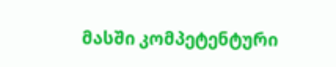მასში კომპეტენტური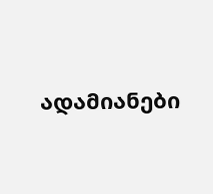ადამიანები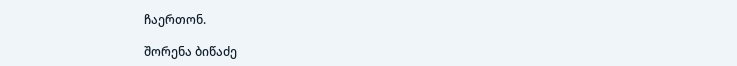ჩაერთონ.

შორენა ბიწაძე